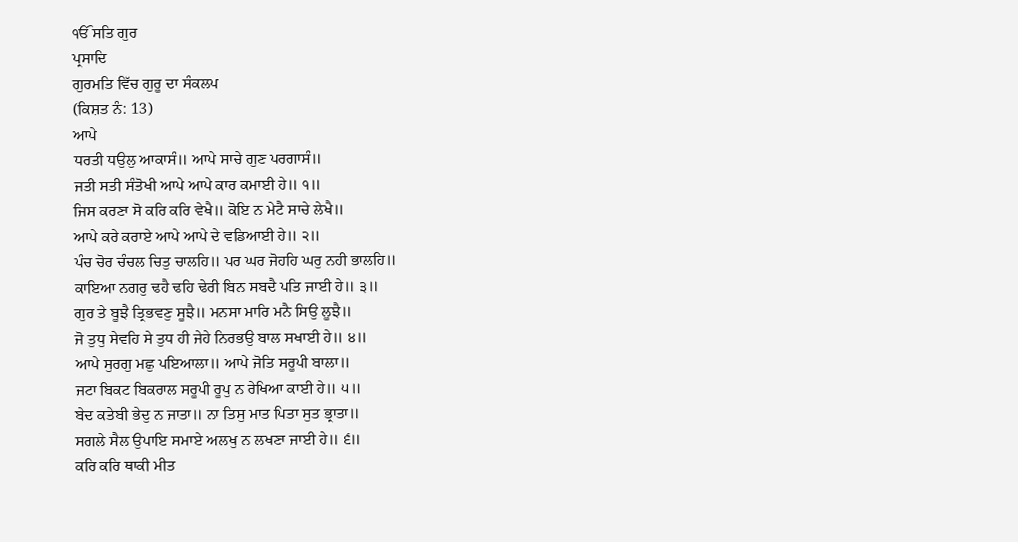ੴ ਸਤਿ ਗੁਰ
ਪ੍ਰਸਾਦਿ
ਗੁਰਮਤਿ ਵਿੱਚ ਗੁਰੂ ਦਾ ਸੰਕਲਪ
(ਕਿਸ਼ਤ ਨੰ: 13)
ਆਪੇ
ਧਰਤੀ ਧਉਲੁ ਆਕਾਸੰ॥ ਆਪੇ ਸਾਚੇ ਗੁਣ ਪਰਗਾਸੰ॥
ਜਤੀ ਸਤੀ ਸੰਤੋਖੀ ਆਪੇ ਆਪੇ ਕਾਰ ਕਮਾਈ ਹੇ॥ ੧॥
ਜਿਸ ਕਰਣਾ ਸੋ ਕਰਿ ਕਰਿ ਵੇਖੈ॥ ਕੋਇ ਨ ਮੇਟੈ ਸਾਚੇ ਲੇਖੈ॥
ਆਪੇ ਕਰੇ ਕਰਾਏ ਆਪੇ ਆਪੇ ਦੇ ਵਡਿਆਈ ਹੇ॥ ੨॥
ਪੰਚ ਚੋਰ ਚੰਚਲ ਚਿਤੁ ਚਾਲਹਿ॥ ਪਰ ਘਰ ਜੋਹਹਿ ਘਰੁ ਨਹੀ ਭਾਲਹਿ॥
ਕਾਇਆ ਨਗਰੁ ਢਹੈ ਢਹਿ ਢੇਰੀ ਬਿਨ ਸਬਦੈ ਪਤਿ ਜਾਈ ਹੇ॥ ੩॥
ਗੁਰ ਤੇ ਬੂਝੈ ਤ੍ਰਿਭਵਣੁ ਸੂਝੈ॥ ਮਨਸਾ ਮਾਰਿ ਮਨੈ ਸਿਉ ਲੂਝੈ॥
ਜੋ ਤੁਧੁ ਸੇਵਹਿ ਸੇ ਤੁਧ ਹੀ ਜੇਹੇ ਨਿਰਭਉ ਬਾਲ ਸਖਾਈ ਹੇ॥ ੪॥
ਆਪੇ ਸੁਰਗੁ ਮਛੁ ਪਇਆਲਾ॥ ਆਪੇ ਜੋਤਿ ਸਰੂਪੀ ਬਾਲਾ॥
ਜਟਾ ਬਿਕਟ ਬਿਕਰਾਲ ਸਰੂਪੀ ਰੂਪੁ ਨ ਰੇਖਿਆ ਕਾਈ ਹੇ॥ ੫॥
ਬੇਦ ਕਤੇਬੀ ਭੇਦੁ ਨ ਜਾਤਾ॥ ਨਾ ਤਿਸੁ ਮਾਤ ਪਿਤਾ ਸੁਤ ਭ੍ਰਾਤਾ॥
ਸਗਲੇ ਸੈਲ ਉਪਾਇ ਸਮਾਏ ਅਲਖੁ ਨ ਲਖਣਾ ਜਾਈ ਹੇ॥ ੬॥
ਕਰਿ ਕਰਿ ਥਾਕੀ ਮੀਤ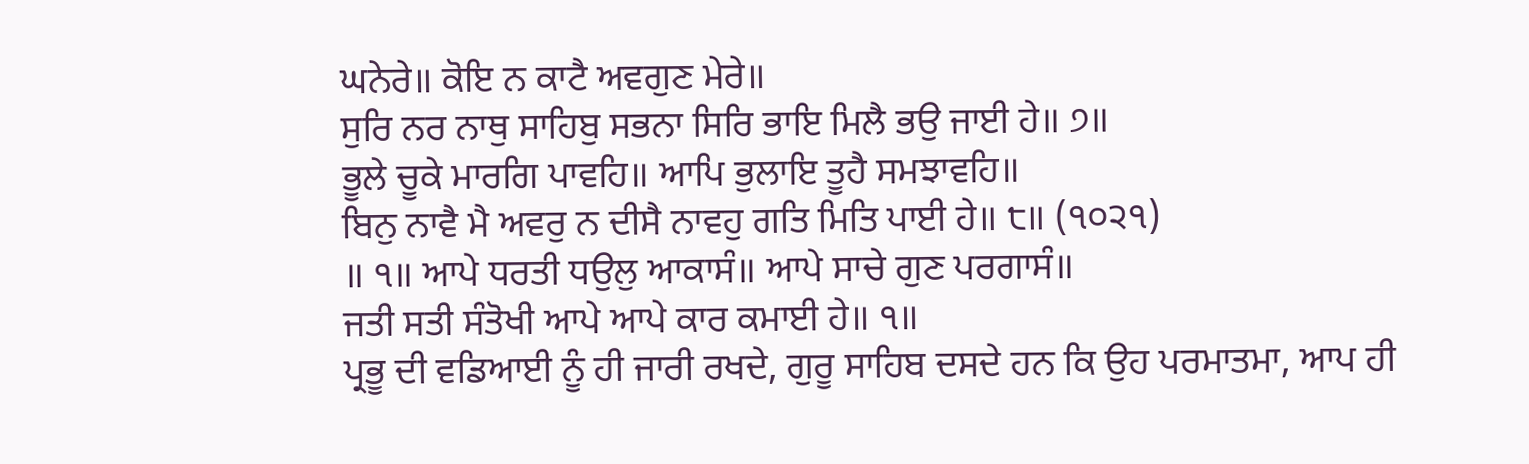ਘਨੇਰੇ॥ ਕੋਇ ਨ ਕਾਟੈ ਅਵਗੁਣ ਮੇਰੇ॥
ਸੁਰਿ ਨਰ ਨਾਥੁ ਸਾਹਿਬੁ ਸਭਨਾ ਸਿਰਿ ਭਾਇ ਮਿਲੈ ਭਉ ਜਾਈ ਹੇ॥ ੭॥
ਭੂਲੇ ਚੂਕੇ ਮਾਰਗਿ ਪਾਵਹਿ॥ ਆਪਿ ਭੁਲਾਇ ਤੂਹੈ ਸਮਝਾਵਹਿ॥
ਬਿਨੁ ਨਾਵੈ ਮੈ ਅਵਰੁ ਨ ਦੀਸੈ ਨਾਵਹੁ ਗਤਿ ਮਿਤਿ ਪਾਈ ਹੇ॥ ੮॥ (੧੦੨੧)
॥ ੧॥ ਆਪੇ ਧਰਤੀ ਧਉਲੁ ਆਕਾਸੰ॥ ਆਪੇ ਸਾਚੇ ਗੁਣ ਪਰਗਾਸੰ॥
ਜਤੀ ਸਤੀ ਸੰਤੋਖੀ ਆਪੇ ਆਪੇ ਕਾਰ ਕਮਾਈ ਹੇ॥ ੧॥
ਪ੍ਰਭੂ ਦੀ ਵਡਿਆਈ ਨੂੰ ਹੀ ਜਾਰੀ ਰਖਦੇ, ਗੁਰੂ ਸਾਹਿਬ ਦਸਦੇ ਹਨ ਕਿ ਉਹ ਪਰਮਾਤਮਾ, ਆਪ ਹੀ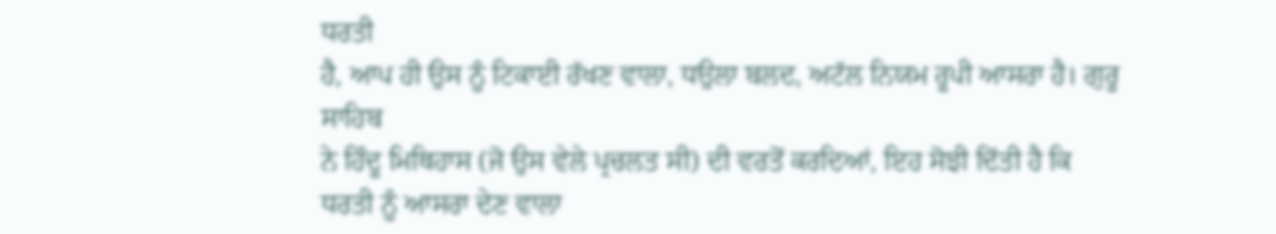ਧਰਤੀ
ਹੈ, ਆਪ ਹੀ ਉਸ ਨੂੰ ਟਿਕਾਈ ਰੱਖਣ ਵਾਲਾ, ਧਉਲਾ ਬਲਦ, ਅਟੱਲ ਨਿਯਮ ਰੂਪੀ ਆਸਰਾ ਹੈ। ਗੁਰੂ ਸਾਹਿਬ
ਨੇ ਹਿੰਦੂ ਮਿਥਿਹਾਸ (ਜੋ ਉਸ ਵੇਲੇ ਪ੍ਰਚਲਤ ਸੀ) ਦੀ ਵਰਤੋਂ ਕਰਦਿਆਂ, ਇਹ ਸੋਝੀ ਦਿੱਤੀ ਹੈ ਕਿ
ਧਰਤੀ ਨੂੰ ਆਸਰਾ ਦੇਣ ਵਾਲਾ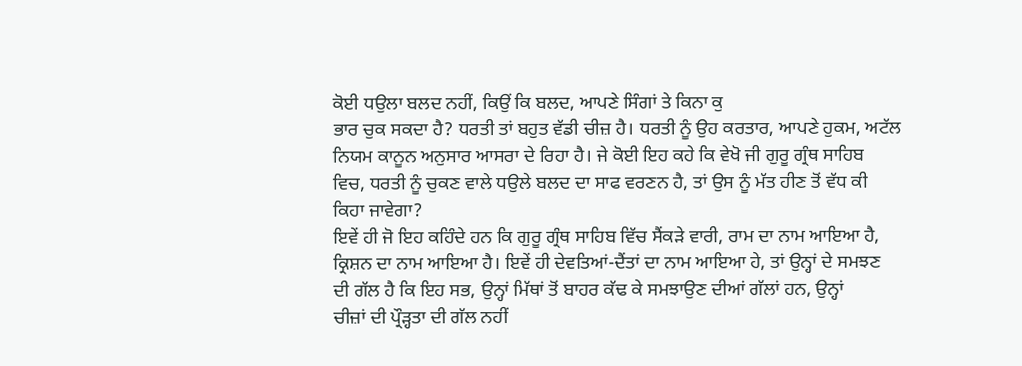ਕੋਈ ਧਉਲਾ ਬਲਦ ਨਹੀਂ, ਕਿਉਂ ਕਿ ਬਲਦ, ਆਪਣੇ ਸਿੰਗਾਂ ਤੇ ਕਿਨਾ ਕੁ
ਭਾਰ ਚੁਕ ਸਕਦਾ ਹੈ? ਧਰਤੀ ਤਾਂ ਬਹੁਤ ਵੱਡੀ ਚੀਜ਼ ਹੈ। ਧਰਤੀ ਨੂੰ ਉਹ ਕਰਤਾਰ, ਆਪਣੇ ਹੁਕਮ, ਅਟੱਲ
ਨਿਯਮ ਕਾਨੂਨ ਅਨੁਸਾਰ ਆਸਰਾ ਦੇ ਰਿਹਾ ਹੈ। ਜੇ ਕੋਈ ਇਹ ਕਹੇ ਕਿ ਵੇਖੋ ਜੀ ਗੁਰੂ ਗ੍ਰੰਥ ਸਾਹਿਬ
ਵਿਚ, ਧਰਤੀ ਨੂੰ ਚੁਕਣ ਵਾਲੇ ਧਉਲੇ ਬਲਦ ਦਾ ਸਾਫ ਵਰਣਨ ਹੈ, ਤਾਂ ਉਸ ਨੂੰ ਮੱਤ ਹੀਣ ਤੋਂ ਵੱਧ ਕੀ
ਕਿਹਾ ਜਾਵੇਗਾ?
ਇਵੇਂ ਹੀ ਜੋ ਇਹ ਕਹਿੰਦੇ ਹਨ ਕਿ ਗੁਰੂ ਗ੍ਰੰਥ ਸਾਹਿਬ ਵਿੱਚ ਸੈਂਕੜੇ ਵਾਰੀ, ਰਾਮ ਦਾ ਨਾਮ ਆਇਆ ਹੈ,
ਕ੍ਰਿਸ਼ਨ ਦਾ ਨਾਮ ਆਇਆ ਹੈ। ਇਵੇਂ ਹੀ ਦੇਵਤਿਆਂ-ਦੈਂਤਾਂ ਦਾ ਨਾਮ ਆਇਆ ਹੇ, ਤਾਂ ਉਨ੍ਹਾਂ ਦੇ ਸਮਝਣ
ਦੀ ਗੱਲ ਹੈ ਕਿ ਇਹ ਸਭ, ਉਨ੍ਹਾਂ ਮਿੱਥਾਂ ਤੋਂ ਬਾਹਰ ਕੱਢ ਕੇ ਸਮਝਾਉਣ ਦੀਆਂ ਗੱਲਾਂ ਹਨ, ਉਨ੍ਹਾਂ
ਚੀਜ਼ਾਂ ਦੀ ਪ੍ਰੌੜ੍ਹਤਾ ਦੀ ਗੱਲ ਨਹੀਂ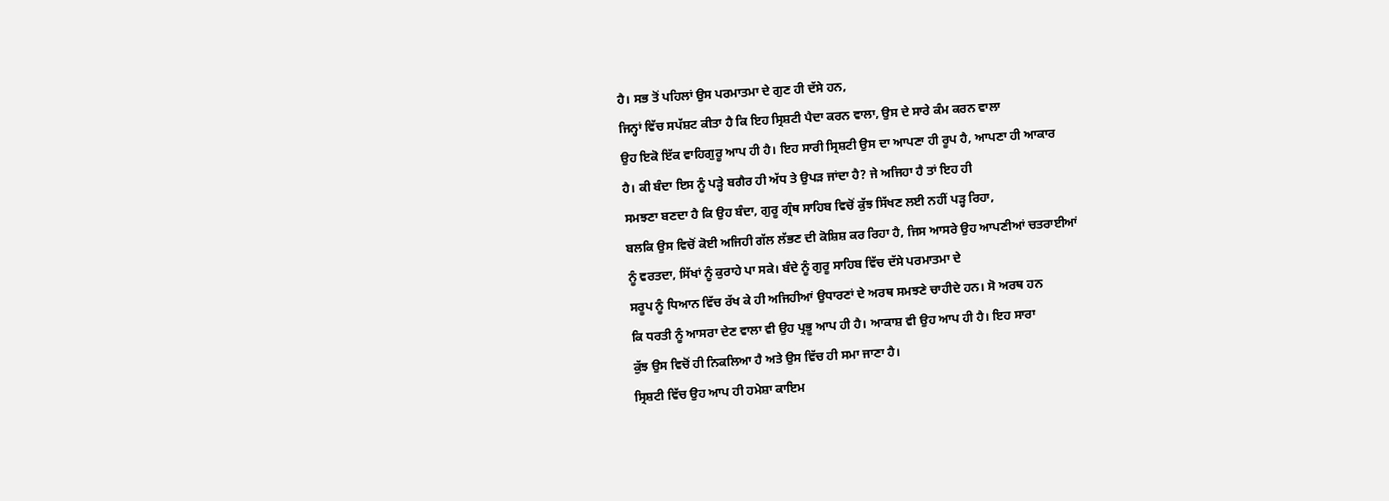ਹੈ। ਸਭ ਤੋਂ ਪਹਿਲਾਂ ਉਸ ਪਰਮਾਤਮਾ ਦੇ ਗੁਣ ਹੀ ਦੱਸੇ ਹਨ,
ਜਿਨ੍ਹਾਂ ਵਿੱਚ ਸਪੱਸ਼ਟ ਕੀਤਾ ਹੈ ਕਿ ਇਹ ਸ੍ਰਿਸ਼ਟੀ ਪੈਦਾ ਕਰਨ ਵਾਲਾ, ਉਸ ਦੇ ਸਾਰੇ ਕੰਮ ਕਰਨ ਵਾਲਾ
ਉਹ ਇਕੋ ਇੱਕ ਵਾਹਿਗੁਰੂ ਆਪ ਹੀ ਹੈ। ਇਹ ਸਾਰੀ ਸ੍ਰਿਸ਼ਟੀ ਉਸ ਦਾ ਆਪਣਾ ਹੀ ਰੂਪ ਹੈ, ਆਪਣਾ ਹੀ ਆਕਾਰ
ਹੈ। ਕੀ ਬੰਦਾ ਇਸ ਨੂੰ ਪੜ੍ਹੇ ਬਗੈਰ ਹੀ ਅੱਧ ਤੇ ਉਪੜ ਜਾਂਦਾ ਹੈ? ਜੇ ਅਜਿਹਾ ਹੈ ਤਾਂ ਇਹ ਹੀ
ਸਮਝਣਾ ਬਣਦਾ ਹੈ ਕਿ ਉਹ ਬੰਦਾ, ਗੁਰੂ ਗ੍ਰੰਥ ਸਾਹਿਬ ਵਿਚੋਂ ਕੁੱਝ ਸਿੱਖਣ ਲਈ ਨਹੀਂ ਪੜ੍ਹ ਰਿਹਾ,
ਬਲਕਿ ਉਸ ਵਿਚੋਂ ਕੋਈ ਅਜਿਹੀ ਗੱਲ ਲੱਭਣ ਦੀ ਕੋਸ਼ਿਸ਼ ਕਰ ਰਿਹਾ ਹੈ, ਜਿਸ ਆਸਰੇ ਉਹ ਆਪਣੀਆਂ ਚਤਰਾਈਆਂ
ਨੂੰ ਵਰਤਦਾ, ਸਿੱਖਾਂ ਨੂੰ ਕੁਰਾਹੇ ਪਾ ਸਕੇ। ਬੰਦੇ ਨੂੰ ਗੁਰੂ ਸਾਹਿਬ ਵਿੱਚ ਦੱਸੇ ਪਰਮਾਤਮਾ ਦੇ
ਸਰੂਪ ਨੂੰ ਧਿਆਨ ਵਿੱਚ ਰੱਖ ਕੇ ਹੀ ਅਜਿਹੀਆਂ ਉਧਾਰਣਾਂ ਦੇ ਅਰਥ ਸਮਝਣੇ ਚਾਹੀਦੇ ਹਨ। ਸੋ ਅਰਥ ਹਨ
ਕਿ ਧਰਤੀ ਨੂੰ ਆਸਰਾ ਦੇਣ ਵਾਲਾ ਵੀ ਉਹ ਪ੍ਰਭੂ ਆਪ ਹੀ ਹੈ। ਆਕਾਸ਼ ਵੀ ਉਹ ਆਪ ਹੀ ਹੈ। ਇਹ ਸਾਰਾ
ਕੁੱਝ ਉਸ ਵਿਚੋਂ ਹੀ ਨਿਕਲਿਆ ਹੈ ਅਤੇ ਉਸ ਵਿੱਚ ਹੀ ਸਮਾ ਜਾਣਾ ਹੈ।
ਸ੍ਰਿਸ਼ਟੀ ਵਿੱਚ ਉਹ ਆਪ ਹੀ ਹਮੇਸ਼ਾ ਕਾਇਮ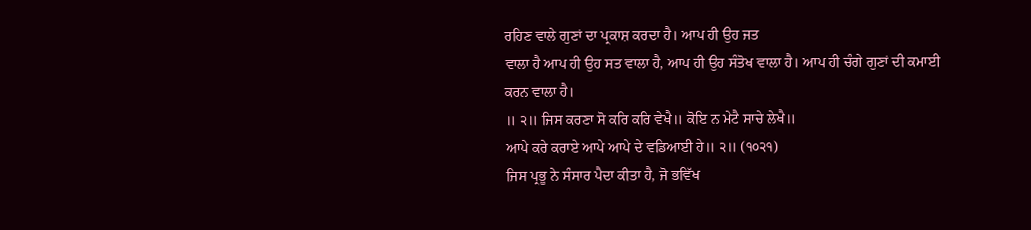ਰਹਿਣ ਵਾਲੇ ਗੁਣਾਂ ਦਾ ਪ੍ਰਕਾਸ਼ ਕਰਦਾ ਹੈ। ਆਪ ਹੀ ਉਹ ਜਤ
ਵਾਲਾ ਹੈ ਆਪ ਹੀ ਉਹ ਸਤ ਵਾਲਾ ਹੈ, ਆਪ ਹੀ ਉਹ ਸੰਤੋਖ ਵਾਲਾ ਹੈ। ਆਪ ਹੀ ਚੰਗੇ ਗੁਣਾਂ ਦੀ ਕਮਾਈ
ਕਰਨ ਵਾਲਾ ਹੈ।
॥ ੨॥ ਜਿਸ ਕਰਣਾ ਸੋ ਕਰਿ ਕਰਿ ਵੇਖੈ॥ ਕੋਇ ਨ ਮੇਟੈ ਸਾਚੇ ਲੇਖੈ॥
ਆਪੇ ਕਰੇ ਕਰਾਏ ਆਪੇ ਆਪੇ ਦੇ ਵਡਿਆਈ ਹੇ॥ ੨॥ (੧੦੨੧)
ਜਿਸ ਪ੍ਰਭੂ ਨੇ ਸੰਸਾਰ ਪੈਦਾ ਕੀਤਾ ਹੈ, ਜੋ ਭਵਿੱਖ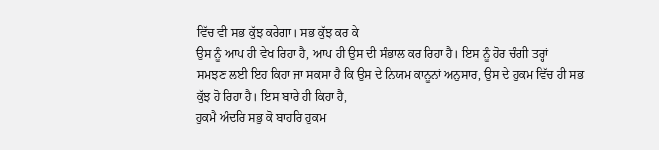ਵਿੱਚ ਵੀ ਸਭ ਕੁੱਝ ਕਰੇਗਾ। ਸਭ ਕੁੱਝ ਕਰ ਕੇ
ਉਸ ਨੂੰ ਆਪ ਹੀ ਵੇਖ ਰਿਹਾ ਹੈ, ਆਪ ਹੀ ਉਸ ਦੀ ਸੰਭਾਲ ਕਰ ਰਿਹਾ ਹੈ। ਇਸ ਨੂੰ ਹੋਰ ਚੰਗੀ ਤਰ੍ਹਾਂ
ਸਮਝਣ ਲਈ ਇਹ ਕਿਹਾ ਜਾ ਸਕਸਾ ਹੈ ਕਿ ਉਸ ਦੇ ਨਿਯਮ ਕਾਨੂਨਾਂ ਅਨੁਸਾਰ, ਉਸ ਦੇ ਹੁਕਮ ਵਿੱਚ ਹੀ ਸਭ
ਕੁੱਝ ਹੋ ਰਿਹਾ ਹੈ। ਇਸ ਬਾਰੇ ਹੀ ਕਿਹਾ ਹੈ,
ਹੁਕਮੈ ਅੰਦਰਿ ਸਭੁ ਕੋ ਬਾਹਰਿ ਹੁਕਮ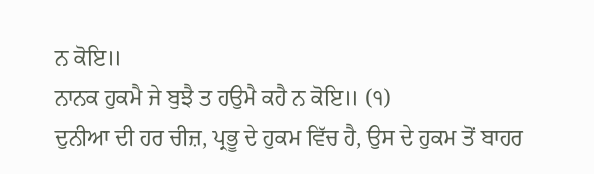ਨ ਕੋਇ॥
ਨਾਨਕ ਹੁਕਮੈ ਜੇ ਬੁਝੈ ਤ ਹਉਮੈ ਕਹੈ ਨ ਕੋਇ॥ (੧)
ਦੁਨੀਆ ਦੀ ਹਰ ਚੀਜ਼, ਪ੍ਰਭੂ ਦੇ ਹੁਕਮ ਵਿੱਚ ਹੈ, ਉਸ ਦੇ ਹੁਕਮ ਤੋਂ ਬਾਹਰ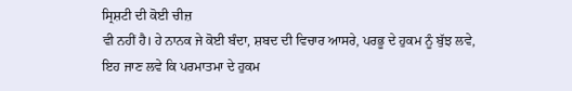ਸ੍ਰਿਸ਼ਟੀ ਦੀ ਕੋਈ ਚੀਜ਼
ਵੀ ਨਹੀਂ ਹੈ। ਹੇ ਨਾਨਕ ਜੇ ਕੋਈ ਬੰਦਾ, ਸ਼ਬਦ ਦੀ ਵਿਚਾਰ ਆਸਰੇ, ਪਰਭੂ ਦੇ ਹੁਕਮ ਨੂੰ ਬੁੱਝ ਲਵੇ,
ਇਹ ਜਾਣ ਲਵੇ ਕਿ ਪਰਮਾਤਮਾ ਦੇ ਹੁਕਮ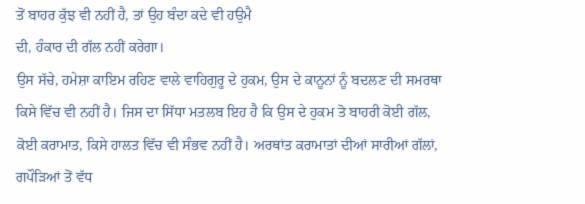ਤੋਂ ਬਾਹਰ ਕੁੱਝ ਵੀ ਨਹੀਂ ਹੈ, ਤਾਂ ਉਹ ਬੰਦਾ ਕਦੇ ਵੀ ਹਉਮੈ
ਦੀ, ਹੰਕਾਰ ਦੀ ਗੱਲ ਨਹੀਂ ਕਰੇਗਾ।
ਉਸ ਸੱਚੇ, ਹਮੇਸ਼ਾ ਕਾਇਮ ਰਹਿਣ ਵਾਲੇ ਵਾਹਿਗੁਰੂ ਦੇ ਹੁਕਮ, ਉਸ ਦੇ ਕਾਨੂਨਾਂ ਨੂੰ ਬਦਲਣ ਦੀ ਸਮਰਥਾ
ਕਿਸੇ ਵਿੱਚ ਵੀ ਨਹੀਂ ਹੈ। ਜਿਸ ਦਾ ਸਿੱਧਾ ਮਤਲਬ ਇਹ ਹੈ ਕਿ ਉਸ ਦੇ ਹੁਕਮ ਤੋ ਬਾਹਰੀ ਕੋਈ ਗੱਲ,
ਕੋਈ ਕਰਾਮਾਤ, ਕਿਸੇ ਹਾਲਤ ਵਿੱਚ ਵੀ ਸੰਭਵ ਨਹੀਂ ਹੈ। ਅਰਥਾਂਤ ਕਰਾਮਾਤਾਂ ਦੀਆਂ ਸਾਰੀਆਂ ਗੱਲਾਂ,
ਗਪੌੜਿਆਂ ਤੋਂ ਵੱਧ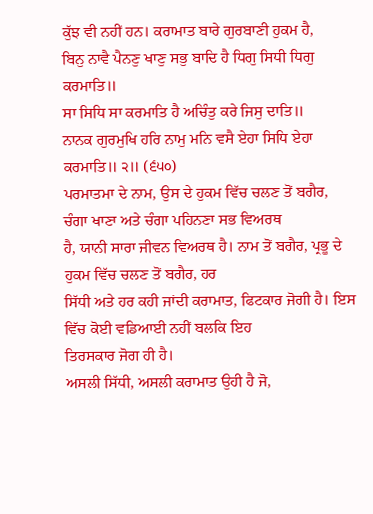ਕੁੱਝ ਵੀ ਨਹੀਂ ਹਨ। ਕਰਾਮਾਤ ਬਾਰੇ ਗੁਰਬਾਣੀ ਹੁਕਮ ਹੈ,
ਬਿਨੁ ਨਾਵੈ ਪੈਨਣੁ ਖਾਣੁ ਸਭੁ ਬਾਦਿ ਹੈ ਧਿਗੁ ਸਿਧੀ ਧਿਗੁ ਕਰਮਾਤਿ॥
ਸਾ ਸਿਧਿ ਸਾ ਕਰਮਾਤਿ ਹੈ ਅਚਿੰਤੁ ਕਰੇ ਜਿਸੁ ਦਾਤਿ॥
ਨਾਨਕ ਗੁਰਮੁਖਿ ਹਰਿ ਨਾਮੁ ਮਨਿ ਵਸੈ ਏਹਾ ਸਿਧਿ ਏਹਾ ਕਰਮਾਤਿ॥ ੨॥ (੬੫੦)
ਪਰਮਾਤਮਾ ਦੇ ਨਾਮ, ਉਸ ਦੇ ਹੁਕਮ ਵਿੱਚ ਚਲਣ ਤੋਂ ਬਗੈਰ, ਚੰਗਾ ਖਾਣਾ ਅਤੇ ਚੰਗਾ ਪਹਿਨਣਾ ਸਭ ਵਿਅਰਥ
ਹੈ, ਯਾਨੀ ਸਾਰਾ ਜੀਵਨ ਵਿਅਰਥ ਹੈ। ਨਾਮ ਤੋਂ ਬਗੈਰ, ਪ੍ਰਭੂ ਦੇ ਹੁਕਮ ਵਿੱਚ ਚਲਣ ਤੋਂ ਬਗੈਰ, ਹਰ
ਸਿੱਧੀ ਅਤੇ ਹਰ ਕਹੀ ਜਾਂਦੀ ਕਰਾਮਾਤ, ਫਿਟਕਾਰ ਜੋਗੀ ਹੈ। ਇਸ ਵਿੱਚ ਕੋਈ ਵਡਿਆਈ ਨਹੀਂ ਬਲਕਿ ਇਹ
ਤਿਰਸਕਾਰ ਜੋਗ ਹੀ ਹੈ।
ਅਸਲੀ ਸਿੱਧੀ, ਅਸਲੀ ਕਰਾਮਾਤ ਉਹੀ ਹੈ ਜੋ,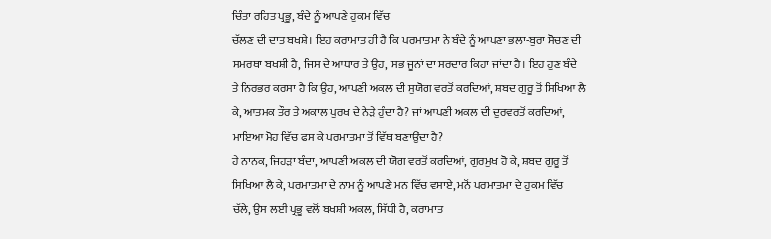ਚਿੰਤਾ ਰਹਿਤ ਪ੍ਰਭੂ, ਬੰਦੇ ਨੂੰ ਆਪਣੇ ਹੁਕਮ ਵਿੱਚ
ਚੱਲਣ ਦੀ ਦਾਤ ਬਖਸ਼ੇ। ਇਹ ਕਰਾਮਾਤ ਹੀ ਹੈ ਕਿ ਪਰਮਾਤਮਾ ਨੇ ਬੰਦੇ ਨੂੰ ਆਪਣਾ ਭਲਾ-ਬੁਰਾ ਸੋਚਣ ਦੀ
ਸਮਰਥਾ ਬਖਸ਼ੀ ਹੈ, ਜਿਸ ਦੇ ਆਧਾਰ ਤੇ ਉਹ, ਸਭ ਜੂਨਾਂ ਦਾ ਸਰਦਾਰ ਕਿਹਾ ਜਾਂਦਾ ਹੈ। ਇਹ ਹੁਣ ਬੰਦੇ
ਤੇ ਨਿਰਭਰ ਕਰਸਾ ਹੈ ਕਿ ਉਹ, ਆਪਣੀ ਅਕਲ ਦੀ ਸੁਯੋਗ ਵਰਤੋਂ ਕਰਦਿਆਂ, ਸ਼ਬਦ ਗੁਰੂ ਤੋਂ ਸਿਖਿਆ ਲੈ
ਕੇ, ਆਤਮਕ ਤੌਰ ਤੇ ਅਕਾਲ ਪੁਰਖ ਦੇ ਨੇੜੇ ਹੁੰਦਾ ਹੈ? ਜਾਂ ਆਪਣੀ ਅਕਲ ਦੀ ਦੁਰਵਰਤੋਂ ਕਰਦਿਆਂ,
ਮਾਇਆ ਮੋਹ ਵਿੱਚ ਫਸ ਕੇ ਪਰਮਾਤਮਾ ਤੋਂ ਵਿੱਥ ਬਣਾਉਂਦਾ ਹੈ?
ਹੇ ਨਾਨਕ, ਜਿਹੜਾ ਬੰਦਾ, ਆਪਣੀ ਅਕਲ ਦੀ ਯੋਗ ਵਰਤੋਂ ਕਰਦਿਆਂ, ਗੁਰਮੁਖ ਹੋ ਕੇ, ਸ਼ਬਦ ਗੁਰੂ ਤੋਂ
ਸਿਖਿਆ ਲੈ ਕੇ, ਪਰਮਾਤਮਾ ਦੇ ਨਾਮ ਨੂੰ ਆਪਣੇ ਮਨ ਵਿੱਚ ਵਸਾਏ, ਮਨੋਂ ਪਰਮਾਤਮਾ ਦੇ ਹੁਕਮ ਵਿੱਚ
ਚੱਲੇ, ਉਸ ਲਈ ਪ੍ਰਭੂ ਵਲੋਂ ਬਖਸ਼ੀ ਅਕਲ, ਸਿੱਧੀ ਹੈ, ਕਰਾਮਾਤ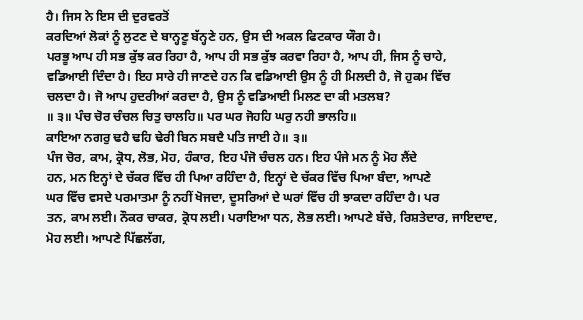ਹੈ। ਜਿਸ ਨੇ ਇਸ ਦੀ ਦੁਰਵਰਤੋਂ
ਕਰਦਿਆਂ ਲੋਕਾਂ ਨੂੰ ਲੁਟਣ ਦੇ ਬਾਨ੍ਹਣੂ ਬੱਨ੍ਹਣੇ ਹਨ, ਉਸ ਦੀ ਅਕਲ ਫਿਟਕਾਰ ਯੌਗ ਹੈ।
ਪਰਭੂ ਆਪ ਹੀ ਸਭ ਕੁੱਝ ਕਰ ਰਿਹਾ ਹੈ, ਆਪ ਹੀ ਸਭ ਕੁੱਝ ਕਰਵਾ ਰਿਹਾ ਹੈ, ਆਪ ਹੀ, ਜਿਸ ਨੂੰ ਚਾਹੇ,
ਵਡਿਆਈ ਦਿੰਦਾ ਹੈ। ਇਹ ਸਾਰੇ ਹੀ ਜਾਣਦੇ ਹਨ ਕਿ ਵਡਿਆਈ ਉਸ ਨੂੰ ਹੀ ਮਿਲਦੀ ਹੈ, ਜੋ ਹੁਕਮ ਵਿੱਚ
ਚਲਦਾ ਹੈ। ਜੋ ਆਪ ਹੁਦਰੀਆਂ ਕਰਦਾ ਹੈ, ਉਸ ਨੂੰ ਵਡਿਆਈ ਮਿਲਣ ਦਾ ਕੀ ਮਤਲਬ?
॥ ੩॥ ਪੰਚ ਚੋਰ ਚੰਚਲ ਚਿਤੁ ਚਾਲਹਿ॥ ਪਰ ਘਰ ਜੋਹਹਿ ਘਰੁ ਨਹੀ ਭਾਲਹਿ॥
ਕਾਇਆ ਨਗਰੁ ਢਹੈ ਢਹਿ ਢੇਰੀ ਬਿਨ ਸਬਦੈ ਪਤਿ ਜਾਈ ਹੇ॥ ੩॥
ਪੰਜ ਚੋਰ, ਕਾਮ, ਕ੍ਰੋਧ, ਲੋਭ, ਮੋਹ, ਹੰਕਾਰ, ਇਹ ਪੰਜੋ ਚੰਚਲ ਹਨ। ਇਹ ਪੰਜੇ ਮਨ ਨੂੰ ਮੋਹ ਲੈਂਦੇ
ਹਨ, ਮਨ ਇਨ੍ਹਾਂ ਦੇ ਚੱਕਰ ਵਿੱਚ ਹੀ ਪਿਆ ਰਹਿੰਦਾ ਹੈ, ਇਨ੍ਹਾਂ ਦੇ ਚੱਕਰ ਵਿੱਚ ਪਿਆ ਬੰਦਾ, ਆਪਣੇ
ਘਰ ਵਿੱਚ ਵਸਦੇ ਪਰਮਾਤਮਾ ਨੂੰ ਨਹੀਂ ਖੋਜਦਾ, ਦੂਸਰਿਆਂ ਦੇ ਘਰਾਂ ਵਿੱਚ ਹੀ ਝਾਕਦਾ ਰਹਿੰਦਾ ਹੈ। ਪਰ
ਤਨ, ਕਾਮ ਲਈ। ਨੌਕਰ ਚਾਕਰ, ਕ੍ਰੋਧ ਲਈ। ਪਰਾਇਆ ਧਨ, ਲੋਭ ਲਈ। ਆਪਣੇ ਬੱਚੇ, ਰਿਸ਼ਤੇਦਾਰ, ਜਾਇਦਾਦ,
ਮੋਹ ਲਈ। ਆਪਣੇ ਪਿੱਛਲੱਗ,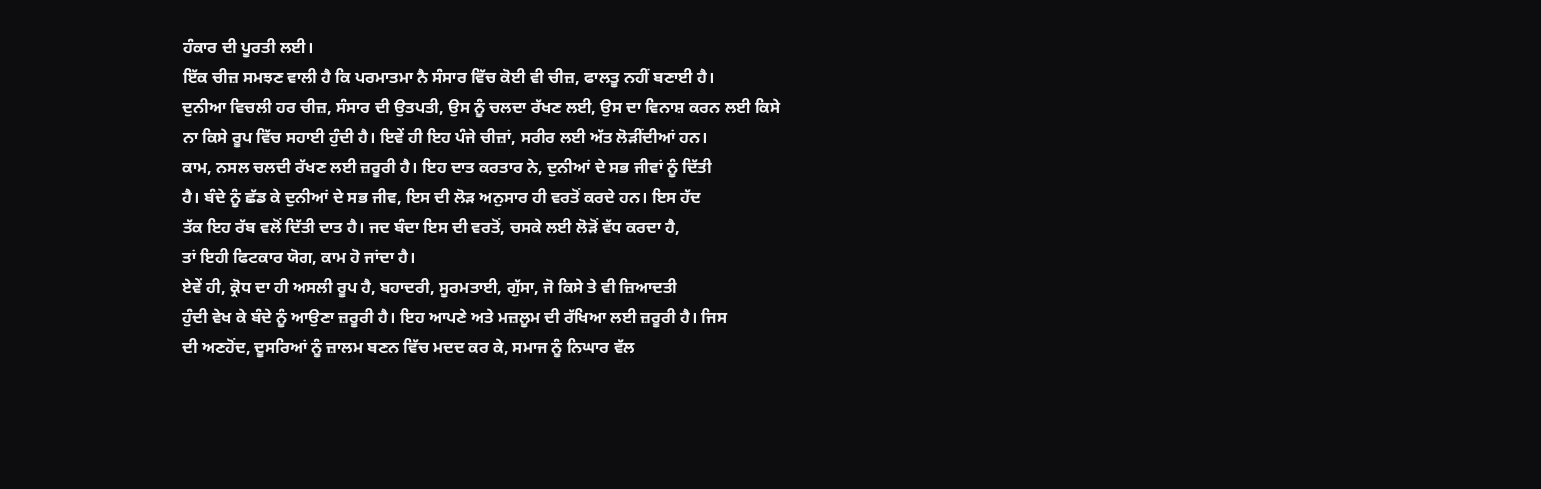ਹੰਕਾਰ ਦੀ ਪੂਰਤੀ ਲਈ।
ਇੱਕ ਚੀਜ਼ ਸਮਝਣ ਵਾਲੀ ਹੈ ਕਿ ਪਰਮਾਤਮਾ ਨੈ ਸੰਸਾਰ ਵਿੱਚ ਕੋਈ ਵੀ ਚੀਜ਼, ਫਾਲਤੂ ਨਹੀਂ ਬਣਾਈ ਹੈ।
ਦੁਨੀਆ ਵਿਚਲੀ ਹਰ ਚੀਜ਼, ਸੰਸਾਰ ਦੀ ਉਤਪਤੀ, ਉਸ ਨੂੰ ਚਲਦਾ ਰੱਖਣ ਲਈ, ਉਸ ਦਾ ਵਿਨਾਸ਼ ਕਰਨ ਲਈ ਕਿਸੇ
ਨਾ ਕਿਸੇ ਰੂਪ ਵਿੱਚ ਸਹਾਈ ਹੁੰਦੀ ਹੈ। ਇਵੇਂ ਹੀ ਇਹ ਪੰਜੇ ਚੀਜ਼ਾਂ, ਸਰੀਰ ਲਈ ਅੱਤ ਲੋੜੀਂਦੀਆਂ ਹਨ।
ਕਾਮ, ਨਸਲ ਚਲਦੀ ਰੱਖਣ ਲਈ ਜ਼ਰੂਰੀ ਹੈ। ਇਹ ਦਾਤ ਕਰਤਾਰ ਨੇ, ਦੁਨੀਆਂ ਦੇ ਸਭ ਜੀਵਾਂ ਨੂੰ ਦਿੱਤੀ
ਹੈ। ਬੰਦੇ ਨੂੰ ਛੱਡ ਕੇ ਦੁਨੀਆਂ ਦੇ ਸਭ ਜੀਵ, ਇਸ ਦੀ ਲੋੜ ਅਨੁਸਾਰ ਹੀ ਵਰਤੋਂ ਕਰਦੇ ਹਨ। ਇਸ ਹੱਦ
ਤੱਕ ਇਹ ਰੱਬ ਵਲੋਂ ਦਿੱਤੀ ਦਾਤ ਹੈ। ਜਦ ਬੰਦਾ ਇਸ ਦੀ ਵਰਤੋਂ, ਚਸਕੇ ਲਈ ਲੋੜੋਂ ਵੱਧ ਕਰਦਾ ਹੈ,
ਤਾਂ ਇਹੀ ਫਿਟਕਾਰ ਯੋਗ, ਕਾਮ ਹੋ ਜਾਂਦਾ ਹੈ।
ਏਵੇਂ ਹੀ, ਕ੍ਰੋਧ ਦਾ ਹੀ ਅਸਲੀ ਰੂਪ ਹੈ, ਬਹਾਦਰੀ, ਸੂਰਮਤਾਈ, ਗੁੱਸਾ, ਜੋ ਕਿਸੇ ਤੇ ਵੀ ਜ਼ਿਆਦਤੀ
ਹੁੰਦੀ ਵੇਖ ਕੇ ਬੰਦੇ ਨੂੰ ਆਉਣਾ ਜ਼ਰੂਰੀ ਹੈ। ਇਹ ਆਪਣੇ ਅਤੇ ਮਜ਼ਲੂਮ ਦੀ ਰੱਖਿਆ ਲਈ ਜ਼ਰੂਰੀ ਹੈ। ਜਿਸ
ਦੀ ਅਣਹੋਂਦ, ਦੂਸਰਿਆਂ ਨੂੰ ਜ਼ਾਲਮ ਬਣਨ ਵਿੱਚ ਮਦਦ ਕਰ ਕੇ, ਸਮਾਜ ਨੂੰ ਨਿਘਾਰ ਵੱਲ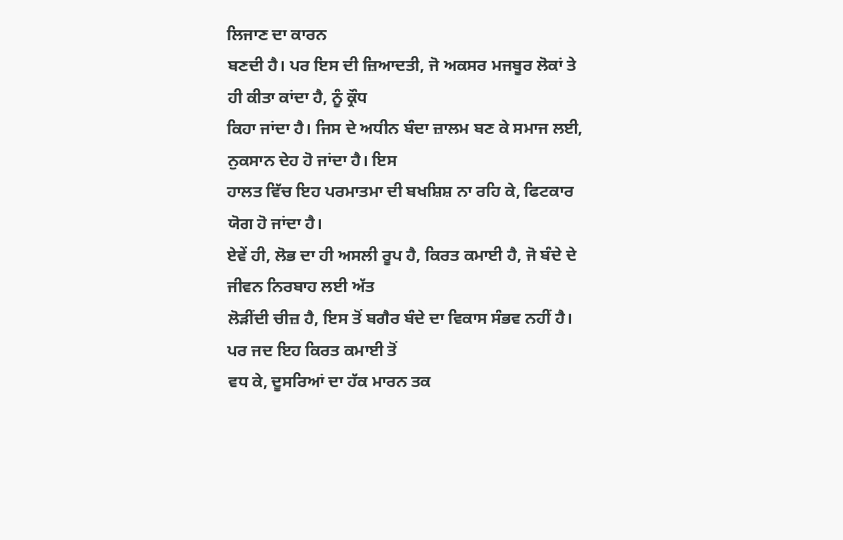ਲਿਜਾਣ ਦਾ ਕਾਰਨ
ਬਣਦੀ ਹੈ। ਪਰ ਇਸ ਦੀ ਜ਼ਿਆਦਤੀ, ਜੋ ਅਕਸਰ ਮਜਬੂਰ ਲੋਕਾਂ ਤੇ ਹੀ ਕੀਤਾ ਕਾਂਦਾ ਹੈ, ਨੂੰ ਕ੍ਰੌਧ
ਕਿਹਾ ਜਾਂਦਾ ਹੈ। ਜਿਸ ਦੇ ਅਧੀਨ ਬੰਦਾ ਜ਼ਾਲਮ ਬਣ ਕੇ ਸਮਾਜ ਲਈ, ਨੁਕਸਾਨ ਦੇਹ ਹੋ ਜਾਂਦਾ ਹੈ। ਇਸ
ਹਾਲਤ ਵਿੱਚ ਇਹ ਪਰਮਾਤਮਾ ਦੀ ਬਖਸ਼ਿਸ਼ ਨਾ ਰਹਿ ਕੇ, ਫਿਟਕਾਰ ਯੋਗ ਹੋ ਜਾਂਦਾ ਹੈ।
ਏਵੇਂ ਹੀ, ਲੋਭ ਦਾ ਹੀ ਅਸਲੀ ਰੂਪ ਹੈ, ਕਿਰਤ ਕਮਾਈ ਹੈ, ਜੋ ਬੰਦੇ ਦੇ ਜੀਵਨ ਨਿਰਬਾਹ ਲਈ ਅੱਤ
ਲੋੜੀਂਦੀ ਚੀਜ਼ ਹੈ, ਇਸ ਤੋਂ ਬਗੈਰ ਬੰਦੇ ਦਾ ਵਿਕਾਸ ਸੰਭਵ ਨਹੀਂ ਹੈ। ਪਰ ਜਦ ਇਹ ਕਿਰਤ ਕਮਾਈ ਤੋਂ
ਵਧ ਕੇ, ਦੂਸਰਿਆਂ ਦਾ ਹੱਕ ਮਾਰਨ ਤਕ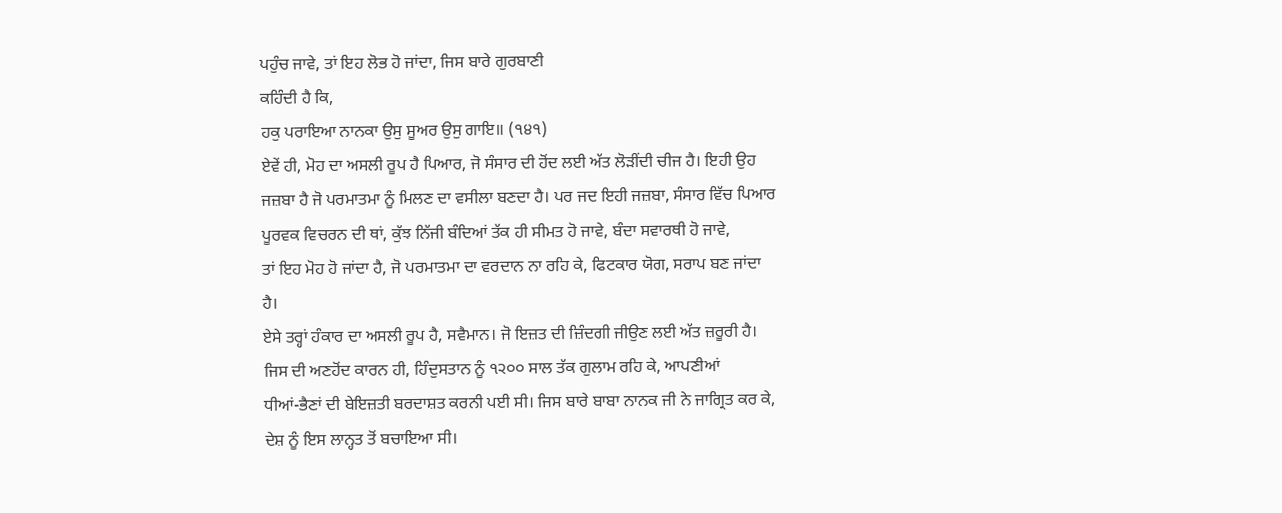ਪਹੁੰਚ ਜਾਵੇ, ਤਾਂ ਇਹ ਲੋਭ ਹੋ ਜਾਂਦਾ, ਜਿਸ ਬਾਰੇ ਗੁਰਬਾਣੀ
ਕਹਿੰਦੀ ਹੈ ਕਿ,
ਹਕੁ ਪਰਾਇਆ ਨਾਨਕਾ ਉਸੁ ਸੂਅਰ ਉਸੁ ਗਾਇ॥ (੧੪੧)
ਏਵੇਂ ਹੀ, ਮੋਹ ਦਾ ਅਸਲੀ ਰੂਪ ਹੈ ਪਿਆਰ, ਜੋ ਸੰਸਾਰ ਦੀ ਹੋਂਦ ਲਈ ਅੱਤ ਲੋੜੀਂਦੀ ਚੀਜ ਹੈ। ਇਹੀ ਉਹ
ਜਜ਼ਬਾ ਹੈ ਜੋ ਪਰਮਾਤਮਾ ਨੂੰ ਮਿਲਣ ਦਾ ਵਸੀਲਾ ਬਣਦਾ ਹੈ। ਪਰ ਜਦ ਇਹੀ ਜਜ਼ਬਾ, ਸੰਸਾਰ ਵਿੱਚ ਪਿਆਰ
ਪੂਰਵਕ ਵਿਚਰਨ ਦੀ ਥਾਂ, ਕੁੱਝ ਨਿੱਜੀ ਬੰਦਿਆਂ ਤੱਕ ਹੀ ਸੀਮਤ ਹੋ ਜਾਵੇ, ਬੰਦਾ ਸਵਾਰਥੀ ਹੋ ਜਾਵੇ,
ਤਾਂ ਇਹ ਮੋਹ ਹੋ ਜਾਂਦਾ ਹੈ, ਜੋ ਪਰਮਾਤਮਾ ਦਾ ਵਰਦਾਨ ਨਾ ਰਹਿ ਕੇ, ਫਿਟਕਾਰ ਯੋਗ, ਸਰਾਪ ਬਣ ਜਾਂਦਾ
ਹੈ।
ਏਸੇ ਤਰ੍ਹਾਂ ਹੰਕਾਰ ਦਾ ਅਸਲੀ ਰੂਪ ਹੈ, ਸਵੈਮਾਨ। ਜੋ ਇਜ਼ਤ ਦੀ ਜ਼ਿੰਦਗੀ ਜੀਉਣ ਲਈ ਅੱਤ ਜ਼ਰੂਰੀ ਹੈ।
ਜਿਸ ਦੀ ਅਣਹੋਂਦ ਕਾਰਨ ਹੀ, ਹਿੰਦੁਸਤਾਨ ਨੂੰ ੧੨੦੦ ਸਾਲ ਤੱਕ ਗੁਲਾਮ ਰਹਿ ਕੇ, ਆਪਣੀਆਂ
ਧੀਆਂ-ਭੈਣਾਂ ਦੀ ਬੇਇਜ਼ਤੀ ਬਰਦਾਸ਼ਤ ਕਰਨੀ ਪਈ ਸੀ। ਜਿਸ ਬਾਰੇ ਬਾਬਾ ਨਾਨਕ ਜੀ ਨੇ ਜਾਗ੍ਰਿਤ ਕਰ ਕੇ,
ਦੇਸ਼ ਨੂੰ ਇਸ ਲਾਨ੍ਹਤ ਤੋਂ ਬਚਾਇਆ ਸੀ।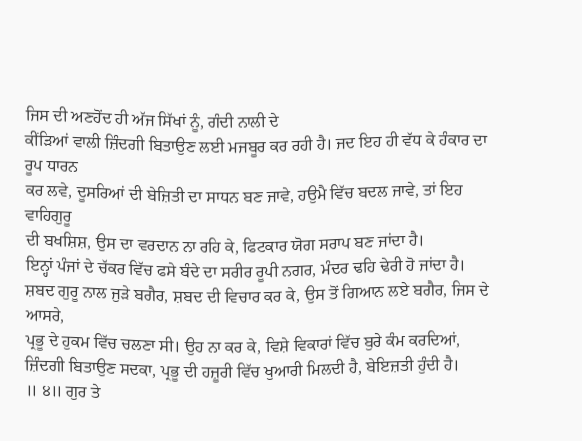ਜਿਸ ਦੀ ਅਣਹੋਂਦ ਹੀ ਅੱਜ ਸਿੱਖਾਂ ਨੂੰ, ਗੰਦੀ ਨਾਲੀ ਦੇ
ਕੀਂੜਿਆਂ ਵਾਲੀ ਜ਼ਿੰਦਗੀ ਬਿਤਾਉਣ ਲਈ ਮਜਬੂਰ ਕਰ ਰਹੀ ਹੈ। ਜਦ ਇਹ ਹੀ ਵੱਧ ਕੇ ਹੰਕਾਰ ਦਾ ਰੂਪ ਧਾਰਨ
ਕਰ ਲਵੇ, ਦੂਸਰਿਆਂ ਦੀ ਬੇਜ਼ਿਤੀ ਦਾ ਸਾਧਨ ਬਣ ਜਾਵੇ, ਹਉਮੈ ਵਿੱਚ ਬਦਲ ਜਾਵੇ, ਤਾਂ ਇਹ ਵਾਹਿਗੁਰੂ
ਦੀ ਬਖਸ਼ਿਸ਼, ਉਸ ਦਾ ਵਰਦਾਨ ਨਾ ਰਹਿ ਕੇ, ਫਿਟਕਾਰ ਯੋਗ ਸਰਾਪ ਬਣ ਜਾਂਦਾ ਹੈ।
ਇਨ੍ਹਾਂ ਪੰਜਾਂ ਦੇ ਚੱਕਰ ਵਿੱਚ ਫਸੇ ਬੰਦੇ ਦਾ ਸਰੀਰ ਰੂਪੀ ਨਗਰ, ਮੰਦਰ ਢਹਿ ਢੇਰੀ ਹੋ ਜਾਂਦਾ ਹੈ।
ਸ਼ਬਦ ਗੁਰੂ ਨਾਲ ਜੁੜੇ ਬਗੈਰ, ਸ਼ਬਦ ਦੀ ਵਿਚਾਰ ਕਰ ਕੇ, ਉਸ ਤੋਂ ਗਿਆਨ ਲਏ ਬਗੈਰ, ਜਿਸ ਦੇ ਆਸਰੇ,
ਪ੍ਰਭੂ ਦੇ ਹੁਕਮ ਵਿੱਚ ਚਲਣਾ ਸੀ। ਉਹ ਨਾ ਕਰ ਕੇ, ਵਿਸ਼ੇ ਵਿਕਾਰਾਂ ਵਿੱਚ ਬੁਰੇ ਕੰਮ ਕਰਦਿਆਂ,
ਜ਼ਿੰਦਗੀ ਬਿਤਾਉਣ ਸਦਕਾ, ਪ੍ਰਭੂ ਦੀ ਹਜ਼ੂਰੀ ਵਿੱਚ ਖੁਆਰੀ ਮਿਲਦੀ ਹੈ, ਬੇਇਜ਼ਤੀ ਹੁੰਦੀ ਹੈ।
॥ ੪॥ ਗੁਰ ਤੇ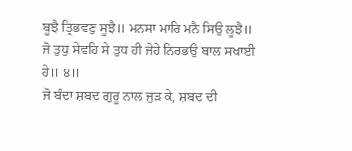ਬੂਝੈ ਤ੍ਰਿਭਵਣੁ ਸੂਝੈ॥ ਮਨਸਾ ਮਾਰਿ ਮਨੈ ਸਿਉ ਲੂਝੈ॥
ਜੋ ਤੁਧੁ ਸੇਵਹਿ ਸੇ ਤੁਧ ਹੀ ਜੇਹੇ ਨਿਰਭਉ ਬਾਲ ਸਖਾਈ ਹੇ॥ ੪॥
ਜੋ ਬੰਦਾ ਸ਼ਬਦ ਗੁਰੂ ਨਾਲ ਜੁੜ ਕੇ, ਸ਼ਬਦ ਦੀ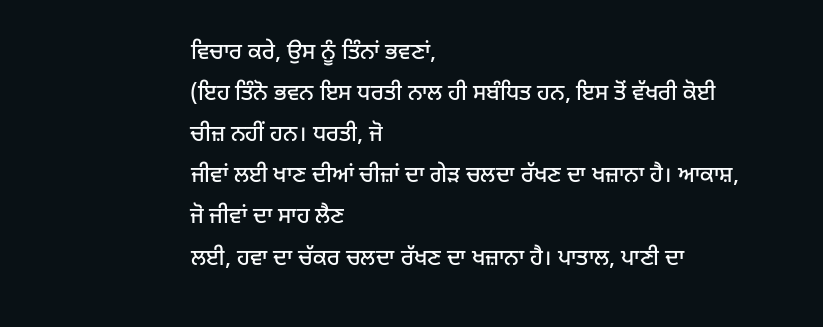ਵਿਚਾਰ ਕਰੇ, ਉਸ ਨੂੰ ਤਿੰਨਾਂ ਭਵਣਾਂ,
(ਇਹ ਤਿੰਨੋ ਭਵਨ ਇਸ ਧਰਤੀ ਨਾਲ ਹੀ ਸਬੰਧਿਤ ਹਨ, ਇਸ ਤੋਂ ਵੱਖਰੀ ਕੋਈ ਚੀਜ਼ ਨਹੀਂ ਹਨ। ਧਰਤੀ, ਜੋ
ਜੀਵਾਂ ਲਈ ਖਾਣ ਦੀਆਂ ਚੀਜ਼ਾਂ ਦਾ ਗੇੜ ਚਲਦਾ ਰੱਖਣ ਦਾ ਖਜ਼ਾਨਾ ਹੈ। ਆਕਾਸ਼, ਜੋ ਜੀਵਾਂ ਦਾ ਸਾਹ ਲੈਣ
ਲਈ, ਹਵਾ ਦਾ ਚੱਕਰ ਚਲਦਾ ਰੱਖਣ ਦਾ ਖਜ਼ਾਨਾ ਹੈ। ਪਾਤਾਲ, ਪਾਣੀ ਦਾ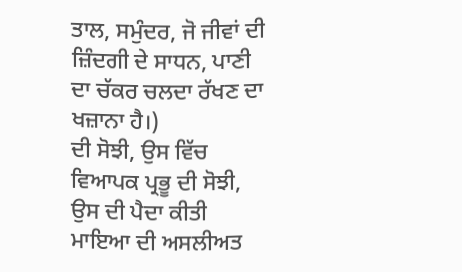ਤਾਲ, ਸਮੁੰਦਰ, ਜੋ ਜੀਵਾਂ ਦੀ
ਜ਼ਿੰਦਗੀ ਦੇ ਸਾਧਨ, ਪਾਣੀ ਦਾ ਚੱਕਰ ਚਲਦਾ ਰੱਖਣ ਦਾ ਖਜ਼ਾਨਾ ਹੈ।)
ਦੀ ਸੋਝੀ, ਉਸ ਵਿੱਚ ਵਿਆਪਕ ਪ੍ਰਭੂ ਦੀ ਸੋਝੀ, ਉਸ ਦੀ ਪੈਦਾ ਕੀਤੀ ਮਾਇਆ ਦੀ ਅਸਲੀਅਤ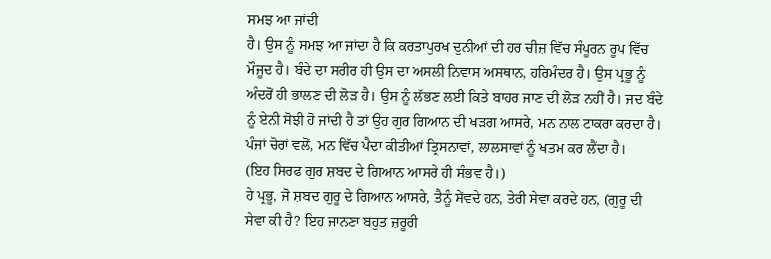ਸਮਝ ਆ ਜਾਂਦੀ
ਹੈ। ਉਸ ਨੂੰ ਸਮਝ ਆ ਜਾਂਦਾ ਹੈ ਕਿ ਕਰਤਾਪੁਰਖ ਦੁਨੀਆਂ ਦੀ ਹਰ ਚੀਜ਼ ਵਿੱਚ ਸੰਪੂਰਨ ਰੂਪ ਵਿੱਚ
ਮੌਜੂਦ ਹੈ। ਬੰਦੇ ਦਾ ਸਰੀਰ ਹੀ ਉਸ ਦਾ ਅਸਲੀ ਨਿਵਾਸ ਅਸਥਾਨ, ਹਰਿਮੰਦਰ ਹੈ। ਉਸ ਪ੍ਰਭੂ ਨੂੰ
ਅੰਦਰੋਂ ਹੀ ਭਾਲਣ ਦੀ ਲੋੜ ਹੈ। ਉਸ ਨੂੰ ਲੱਭਣ ਲਈ ਕਿਤੇ ਬਾਹਰ ਜਾਣ ਦੀ ਲੋੜ ਨਹੀਂ ਹੈ। ਜਦ ਬੰਦੇ
ਨੂੰ ਏਨੀ ਸੋਝੀ ਹੋ ਜਾਂਦੀ ਹੈ ਤਾਂ ਉਹ ਗੁਰ ਗਿਆਨ ਦੀ ਖੜਗ ਆਸਰੇ, ਮਨ ਨਾਲ ਟਾਕਰਾ ਕਰਦਾ ਹੈ।
ਪੰਜਾਂ ਚੋਰਾਂ ਵਲੋਂ, ਮਨ ਵਿੱਚ ਪੈਦਾ ਕੀਤੀਆਂ ਤ੍ਰਿਸਨਾਵਾਂ, ਲਾਲਸਾਵਾਂ ਨੂੰ ਖਤਮ ਕਰ ਲੈਂਦਾ ਹੈ।
(ਇਹ ਸਿਰਫ ਗੁਰ ਸ਼ਬਦ ਦੇ ਗਿਆਨ ਆਸਰੇ ਹੀ ਸੰਭਵ ਹੈ।)
ਹੇ ਪ੍ਰਭੂ, ਜੋ ਸ਼ਬਦ ਗੁਰੂ ਦੇ ਗਿਆਨ ਆਸਰੇ, ਤੈਨੂੰ ਸੇਂਵਦੇ ਹਨ, ਤੇਰੀ ਸੇਵਾ ਕਰਦੇ ਹਨ, (ਗੁਰੂ ਦੀ
ਸੇਵਾ ਕੀ ਹੈ? ਇਹ ਜਾਨਣਾ ਬਹੁਤ ਜ਼ਰੂਰੀ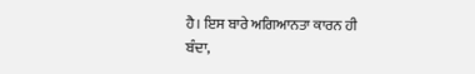ਹੈ। ਇਸ ਬਾਰੇ ਅਗਿਆਨਤਾ ਕਾਰਨ ਹੀ ਬੰਦਾ,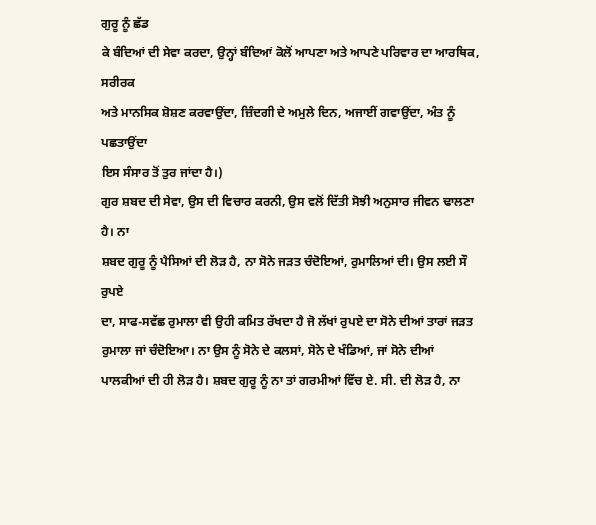ਗੁਰੂ ਨੂੰ ਛੱਡ
ਕੇ ਬੰਦਿਆਂ ਦੀ ਸੇਵਾ ਕਰਦਾ, ਉਨ੍ਹਾਂ ਬੰਦਿਆਂ ਕੋਲੋਂ ਆਪਣਾ ਅਤੇ ਆਪਣੇ ਪਰਿਵਾਰ ਦਾ ਆਰਥਿਕ, ਸਰੀਰਕ
ਅਤੇ ਮਾਨਸਿਕ ਸ਼ੋਸ਼ਣ ਕਰਵਾਉਂਦਾ, ਜ਼ਿੰਦਗੀ ਦੇ ਅਮੁਲੇ ਦਿਨ, ਅਜਾਈਂ ਗਵਾਉਂਦਾ, ਅੰਤ ਨੂੰ ਪਛਤਾਉਂਦਾ
ਇਸ ਸੰਸਾਰ ਤੋਂ ਤੁਰ ਜਾਂਦਾ ਹੈ।)
ਗੁਰ ਸ਼ਬਦ ਦੀ ਸੇਵਾ, ਉਸ ਦੀ ਵਿਚਾਰ ਕਰਨੀ, ਉਸ ਵਲੋਂ ਦਿੱਤੀ ਸੋਝੀ ਅਨੁਸਾਰ ਜੀਵਨ ਢਾਲਣਾ ਹੈ। ਨਾ
ਸ਼ਬਦ ਗੁਰੂ ਨੂੰ ਪੈਸਿਆਂ ਦੀ ਲੋੜ ਹੈ, ਨਾ ਸੋਨੇ ਜੜਤ ਚੰਦੋਇਆਂ, ਰੁਮਾਲਿਆਂ ਦੀ। ਉਸ ਲਈ ਸੌ ਰੁਪਏ
ਦਾ, ਸਾਫ-ਸਵੱਛ ਰੁਮਾਲਾ ਵੀ ਉਹੀ ਕਮਿਤ ਰੱਖਦਾ ਹੈ ਜੋ ਲੱਖਾਂ ਰੁਪਏ ਦਾ ਸੋਨੇ ਦੀਆਂ ਤਾਰਾਂ ਜੜਤ
ਰੁਮਾਲਾ ਜਾਂ ਚੰਦੋਇਆ। ਨਾ ਉਸ ਨੂੰ ਸੋਨੇ ਦੇ ਕਲਸਾਂ, ਸੋਨੇ ਦੇ ਖੰਡਿਆਂ, ਜਾਂ ਸੋਨੇ ਦੀਆਂ
ਪਾਲਕੀਆਂ ਦੀ ਹੀ ਲੋੜ ਹੈ। ਸ਼ਬਦ ਗੁਰੂ ਨੂੰ ਨਾ ਤਾਂ ਗਰਮੀਆਂ ਵਿੱਚ ਏ. ਸੀ. ਦੀ ਲੋੜ ਹੈ, ਨਾ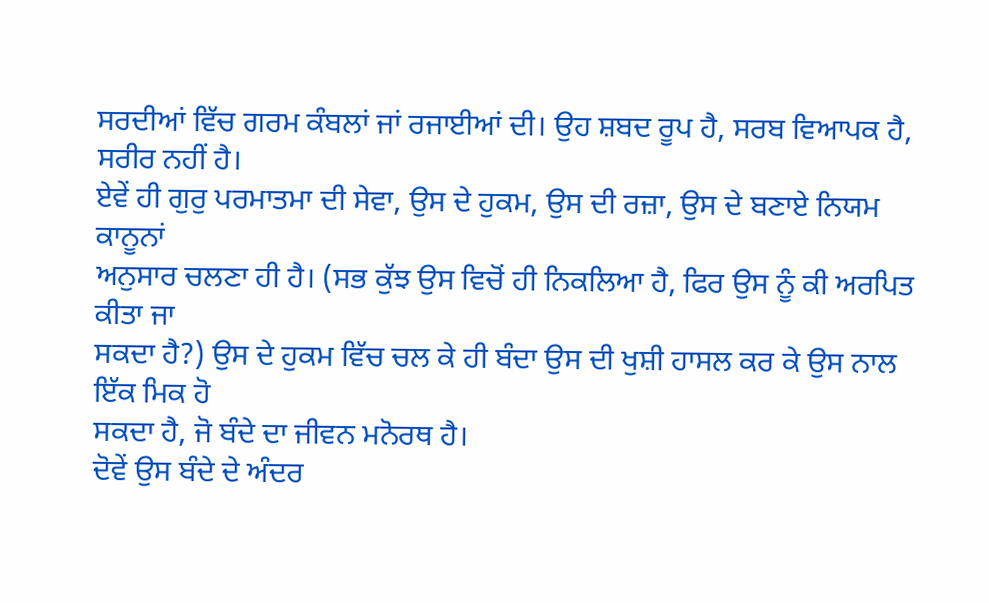ਸਰਦੀਆਂ ਵਿੱਚ ਗਰਮ ਕੰਬਲਾਂ ਜਾਂ ਰਜਾਈਆਂ ਦੀ। ਉਹ ਸ਼ਬਦ ਰੂਪ ਹੈ, ਸਰਬ ਵਿਆਪਕ ਹੈ, ਸਰੀਰ ਨਹੀਂ ਹੈ।
ਏਵੇਂ ਹੀ ਗੁਰੁ ਪਰਮਾਤਮਾ ਦੀ ਸੇਵਾ, ਉਸ ਦੇ ਹੁਕਮ, ਉਸ ਦੀ ਰਜ਼ਾ, ਉਸ ਦੇ ਬਣਾਏ ਨਿਯਮ ਕਾਨੂਨਾਂ
ਅਨੁਸਾਰ ਚਲਣਾ ਹੀ ਹੈ। (ਸਭ ਕੁੱਝ ਉਸ ਵਿਚੋਂ ਹੀ ਨਿਕਲਿਆ ਹੈ, ਫਿਰ ਉਸ ਨੂੰ ਕੀ ਅਰਪਿਤ ਕੀਤਾ ਜਾ
ਸਕਦਾ ਹੈ?) ਉਸ ਦੇ ਹੁਕਮ ਵਿੱਚ ਚਲ ਕੇ ਹੀ ਬੰਦਾ ਉਸ ਦੀ ਖੁਸ਼ੀ ਹਾਸਲ ਕਰ ਕੇ ਉਸ ਨਾਲ ਇੱਕ ਮਿਕ ਹੋ
ਸਕਦਾ ਹੈ, ਜੋ ਬੰਦੇ ਦਾ ਜੀਵਨ ਮਨੋਰਥ ਹੈ।
ਦੋਵੇਂ ਉਸ ਬੰਦੇ ਦੇ ਅੰਦਰ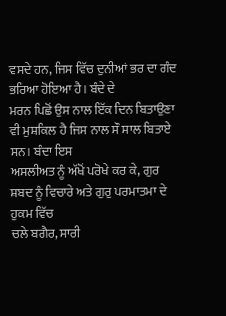ਵਸਦੇ ਹਨ, ਜਿਸ ਵਿੱਚ ਦੁਨੀਆਂ ਭਰ ਦਾ ਗੰਦ ਭਰਿਆ ਹੋਇਆ ਹੈ। ਬੰਦੇ ਦੇ
ਮਰਨ ਪਿਛੋਂ ਉਸ ਨਾਲ ਇੱਕ ਦਿਨ ਬਿਤਾਉਣਾ ਵੀ ਮੁਸ਼ਕਿਲ ਹੈ ਜਿਸ ਨਾਲ ਸੌ ਸਾਲ ਬਿਤਾਏ ਸਨ। ਬੰਦਾ ਇਸ
ਅਸਲੀਅਤ ਨੂੰ ਅੱਖੋਂ ਪਰੋਖੇ ਕਰ ਕੇ, ਗੁਰ ਸ਼ਬਦ ਨੂੰ ਵਿਚਾਰੇ ਅਤੇ ਗੁਰੁ ਪਰਮਾਤਮਾ ਦੇ ਹੁਕਮ ਵਿੱਚ
ਚਲੇ ਬਗੈਰ, ਸਾਰੀ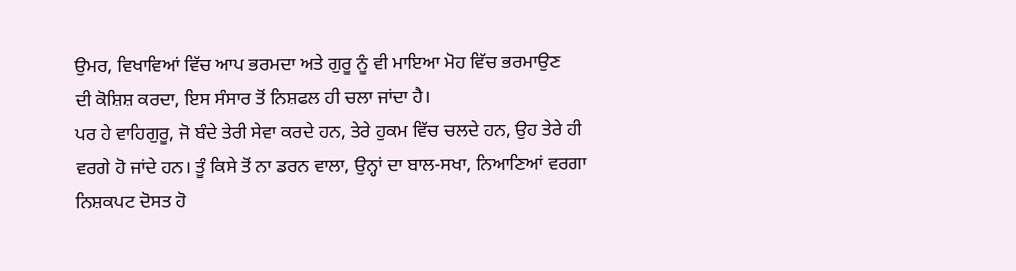ਉਮਰ, ਵਿਖਾਵਿਆਂ ਵਿੱਚ ਆਪ ਭਰਮਦਾ ਅਤੇ ਗੁਰੂ ਨੂੰ ਵੀ ਮਾਇਆ ਮੋਹ ਵਿੱਚ ਭਰਮਾਉਣ
ਦੀ ਕੋਸ਼ਿਸ਼ ਕਰਦਾ, ਇਸ ਸੰਸਾਰ ਤੋਂ ਨਿਸ਼ਫਲ ਹੀ ਚਲਾ ਜਾਂਦਾ ਹੈ।
ਪਰ ਹੇ ਵਾਹਿਗੁਰੂ, ਜੋ ਬੰਦੇ ਤੇਰੀ ਸੇਵਾ ਕਰਦੇ ਹਨ, ਤੇਰੇ ਹੁਕਮ ਵਿੱਚ ਚਲਦੇ ਹਨ, ਉਹ ਤੇਰੇ ਹੀ
ਵਰਗੇ ਹੋ ਜਾਂਦੇ ਹਨ। ਤੂੰ ਕਿਸੇ ਤੋਂ ਨਾ ਡਰਨ ਵਾਲਾ, ਉਨ੍ਹਾਂ ਦਾ ਬਾਲ-ਸਖਾ, ਨਿਆਣਿਆਂ ਵਰਗਾ
ਨਿਸ਼ਕਪਟ ਦੋਸਤ ਹੋ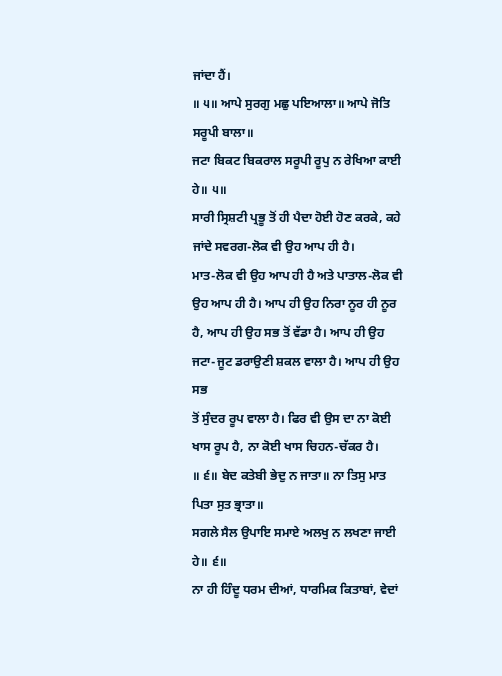ਜਾਂਦਾ ਹੈਂ।
॥ ੫॥ ਆਪੇ ਸੁਰਗੁ ਮਛੁ ਪਇਆਲਾ॥ ਆਪੇ ਜੋਤਿ ਸਰੂਪੀ ਬਾਲਾ॥
ਜਟਾ ਬਿਕਟ ਬਿਕਰਾਲ ਸਰੂਪੀ ਰੂਪੁ ਨ ਰੇਖਿਆ ਕਾਈ ਹੇ॥ ੫॥
ਸਾਰੀ ਸ੍ਰਿਸ਼ਟੀ ਪ੍ਰਭੂ ਤੋਂ ਹੀ ਪੈਦਾ ਹੋਈ ਹੋਣ ਕਰਕੇ, ਕਹੇ ਜਾਂਦੇ ਸਵਰਗ-ਲੋਕ ਵੀ ਉਹ ਆਪ ਹੀ ਹੈ।
ਮਾਤ-ਲੋਕ ਵੀ ਉਹ ਆਪ ਹੀ ਹੈ ਅਤੇ ਪਾਤਾਲ-ਲੋਕ ਵੀ ਉਹ ਆਪ ਹੀ ਹੈ। ਆਪ ਹੀ ਉਹ ਨਿਰਾ ਨੂਰ ਹੀ ਨੂਰ
ਹੈ, ਆਪ ਹੀ ਉਹ ਸਭ ਤੋਂ ਵੱਡਾ ਹੈ। ਆਪ ਹੀ ਉਹ ਜਟਾ-ਜੂਟ ਡਰਾਉਣੀ ਸ਼ਕਲ ਵਾਲਾ ਹੈ। ਆਪ ਹੀ ਉਹ ਸਭ
ਤੋਂ ਸੁੰਦਰ ਰੂਪ ਵਾਲਾ ਹੈ। ਫਿਰ ਵੀ ਉਸ ਦਾ ਨਾ ਕੋਈ ਖਾਸ ਰੂਪ ਹੈ, ਨਾ ਕੋਈ ਖਾਸ ਚਿਹਨ-ਚੱਕਰ ਹੈ।
॥ ੬॥ ਬੇਦ ਕਤੇਬੀ ਭੇਦੁ ਨ ਜਾਤਾ॥ ਨਾ ਤਿਸੁ ਮਾਤ ਪਿਤਾ ਸੁਤ ਭ੍ਰਾਤਾ॥
ਸਗਲੇ ਸੈਲ ਉਪਾਇ ਸਮਾਏ ਅਲਖੁ ਨ ਲਖਣਾ ਜਾਈ ਹੇ॥ ੬॥
ਨਾ ਹੀ ਹਿੰਦੂ ਧਰਮ ਦੀਆਂ, ਧਾਰਮਿਕ ਕਿਤਾਬਾਂ, ਵੇਦਾਂ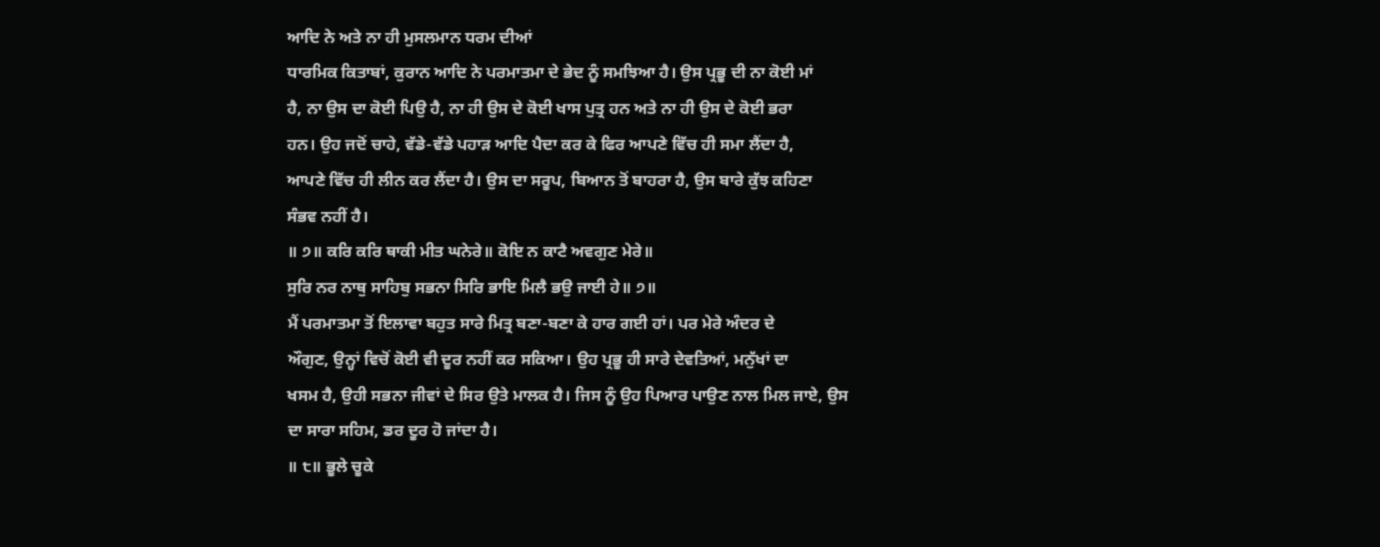ਆਦਿ ਨੇ ਅਤੇ ਨਾ ਹੀ ਮੁਸਲਮਾਨ ਧਰਮ ਦੀਆਂ
ਧਾਰਮਿਕ ਕਿਤਾਬਾਂ, ਕੁਰਾਨ ਆਦਿ ਨੇ ਪਰਮਾਤਮਾ ਦੇ ਭੇਦ ਨੂੰ ਸਮਝਿਆ ਹੈ। ਉਸ ਪ੍ਰਭੂ ਦੀ ਨਾ ਕੋਈ ਮਾਂ
ਹੈ, ਨਾ ਉਸ ਦਾ ਕੋਈ ਪਿਉ ਹੈ, ਨਾ ਹੀ ਉਸ ਦੇ ਕੋਈ ਖਾਸ ਪੁਤ੍ਰ ਹਨ ਅਤੇ ਨਾ ਹੀ ਉਸ ਦੇ ਕੋਈ ਭਰਾ
ਹਨ। ਉਹ ਜਦੋਂ ਚਾਹੇ, ਵੱਡੇ-ਵੱਡੇ ਪਹਾੜ ਆਦਿ ਪੈਦਾ ਕਰ ਕੇ ਫਿਰ ਆਪਣੇ ਵਿੱਚ ਹੀ ਸਮਾ ਲੈਂਦਾ ਹੈ,
ਆਪਣੇ ਵਿੱਚ ਹੀ ਲੀਨ ਕਰ ਲੈਂਦਾ ਹੈ। ਉਸ ਦਾ ਸਰੂਪ, ਬਿਆਨ ਤੋਂ ਬਾਹਰਾ ਹੈ, ਉਸ ਬਾਰੇ ਕੁੱਝ ਕਹਿਣਾ
ਸੰਭਵ ਨਹੀਂ ਹੈ।
॥ ੭॥ ਕਰਿ ਕਰਿ ਥਾਕੀ ਮੀਤ ਘਨੇਰੇ॥ ਕੋਇ ਨ ਕਾਟੈ ਅਵਗੁਣ ਮੇਰੇ॥
ਸੁਰਿ ਨਰ ਨਾਥੁ ਸਾਹਿਬੁ ਸਭਨਾ ਸਿਰਿ ਭਾਇ ਮਿਲੈ ਭਉ ਜਾਈ ਹੇ॥ ੭॥
ਮੈਂ ਪਰਮਾਤਮਾ ਤੋਂ ਇਲਾਵਾ ਬਹੁਤ ਸਾਰੇ ਮਿਤ੍ਰ ਬਣਾ-ਬਣਾ ਕੇ ਹਾਰ ਗਈ ਹਾਂ। ਪਰ ਮੇਰੇ ਅੰਦਰ ਦੇ
ਔਗੁਣ, ਉਨ੍ਹਾਂ ਵਿਚੋਂ ਕੋਈ ਵੀ ਦੂਰ ਨਹੀਂ ਕਰ ਸਕਿਆ। ਉਹ ਪ੍ਰਭੂ ਹੀ ਸਾਰੇ ਦੇਵਤਿਆਂ, ਮਨੁੱਖਾਂ ਦਾ
ਖਸਮ ਹੈ, ਉਹੀ ਸਭਨਾ ਜੀਵਾਂ ਦੇ ਸਿਰ ਉਤੇ ਮਾਲਕ ਹੈ। ਜਿਸ ਨੂੰ ਉਹ ਪਿਆਰ ਪਾਉਣ ਨਾਲ ਮਿਲ ਜਾਏ, ਉਸ
ਦਾ ਸਾਰਾ ਸਹਿਮ, ਡਰ ਦੂਰ ਹੋ ਜਾਂਦਾ ਹੈ।
॥ ੮॥ ਭੂਲੇ ਚੂਕੇ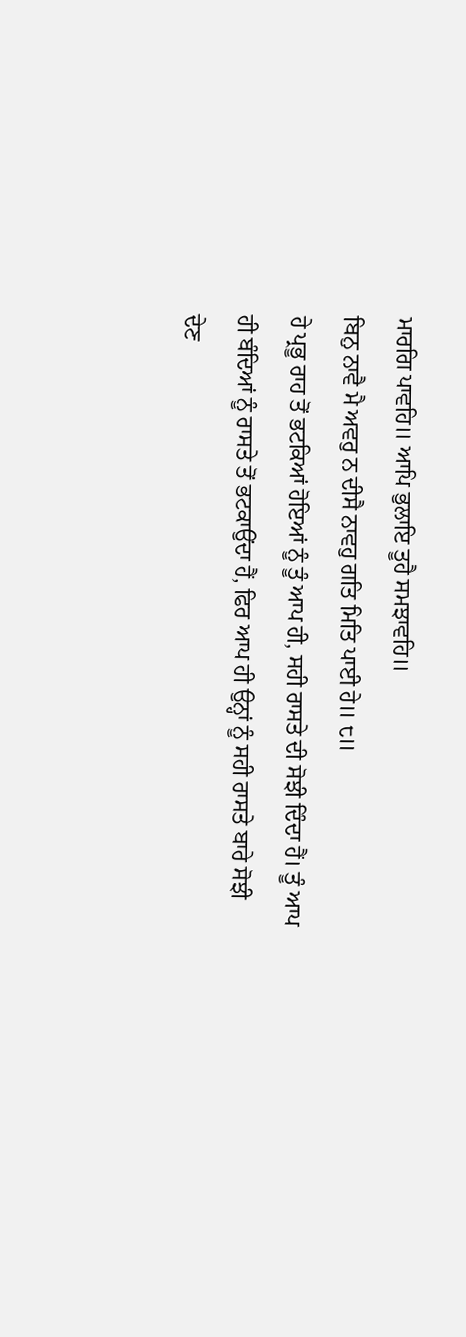ਮਾਰਗਿ ਪਾਵਹਿ॥ ਆਪਿ ਭੁਲਾਇ ਤੂਹੈ ਸਮਝਾਵਹਿ॥
ਬਿਨੁ ਨਾਵੈ ਮੈ ਅਵਰੁ ਨ ਦੀਸੈ ਨਾਵਹੁ ਗਤਿ ਮਿਤਿ ਪਾਈ ਹੇ॥ ੮॥
ਹੇ ਪ੍ਰਭੂ ਰਾਹ ਤੋਂ ਭਟਕਿਆਂ ਹੋਇਆਂ ਨੂੰ ਤੂੰ ਆਪ ਹੀ, ਸਹੀ ਰਾਸਤੇ ਦੀ ਸੋਝੀ ਦਿੰਦਾ ਹੈਂ। ਤੂੰ ਆਪ
ਹੀ ਬੰਦਿਆਂ ਨੂੰ ਰਾਸਤੇ ਤੋਂ ਭਟਕਾਉਂਦਾ ਹੈਂ, ਫਿਰ ਆਪ ਹੀ ਉਨ੍ਹਾਂ ਨੂੰ ਸਹੀ ਰਾਸਤੇ ਬਾਰੇ ਸੋਝੀ
ਦੇਣ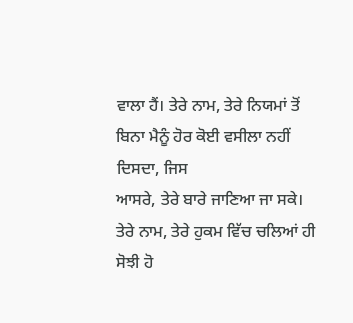ਵਾਲਾ ਹੈਂ। ਤੇਰੇ ਨਾਮ, ਤੇਰੇ ਨਿਯਮਾਂ ਤੋਂ ਬਿਨਾ ਮੈਨੂੰ ਹੋਰ ਕੋਈ ਵਸੀਲਾ ਨਹੀਂ ਦਿਸਦਾ, ਜਿਸ
ਆਸਰੇ, ਤੇਰੇ ਬਾਰੇ ਜਾਣਿਆ ਜਾ ਸਕੇ। ਤੇਰੇ ਨਾਮ, ਤੇਰੇ ਹੁਕਮ ਵਿੱਚ ਚਲਿਆਂ ਹੀ ਸੋਝੀ ਹੋ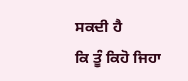ਸਕਦੀ ਹੈ
ਕਿ ਤੂੰ ਕਿਹੋ ਜਿਹਾ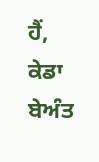ਹੈਂ, ਕੇਡਾ ਬੇਅੰਤ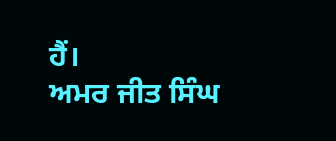ਹੈਂ।
ਅਮਰ ਜੀਤ ਸਿੰਘ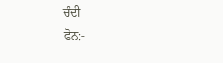ਚੰਦੀ
ਫੋਨ:-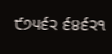੯੭੫੬੨ ੬੪੬੨੧